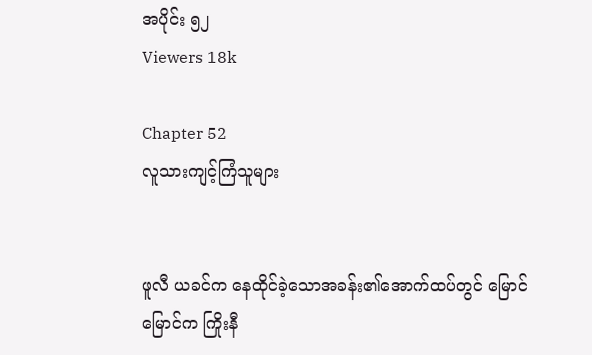အပိုင်း ၅၂
Viewers 18k

Chapter 52
လူသားကျင့်ကြံသူများ


ဖူလီ ယခင်က နေထိုင်ခဲ့သောအခန်း၏အောက်ထပ်တွင် မြောင်မြောင်က ကြိုးနီ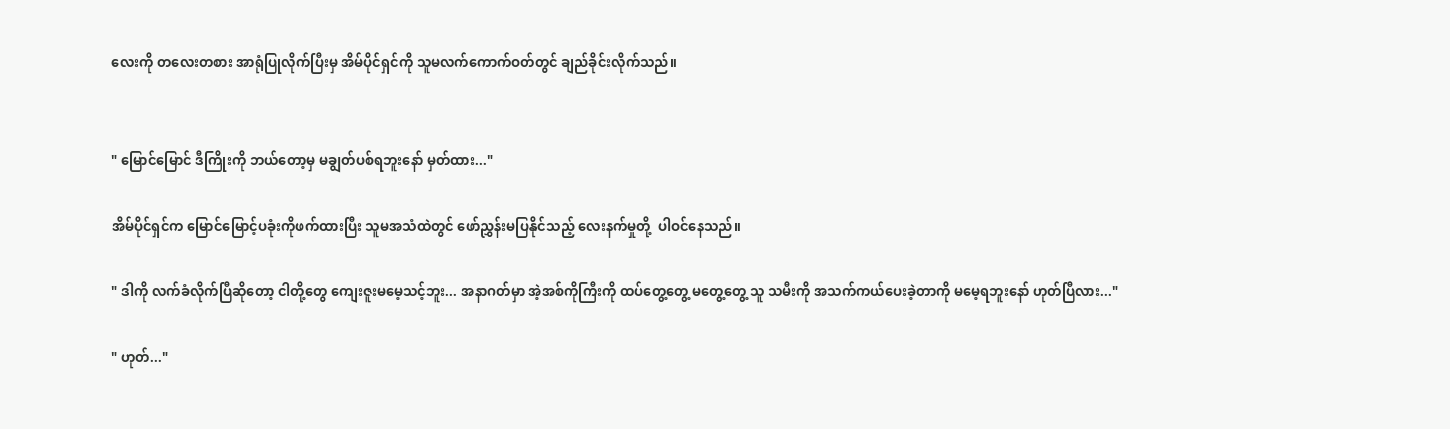လေးကို တလေးတစား အာရုံပြုလိုက်ပြီးမှ အိမ်ပိုင်ရှင်ကို သူမလက်ကောက်ဝတ်တွင် ချည်ခိုင်းလိုက်သည်။


" မြောင်မြောင် ဒီကြိုးကို ဘယ်တော့မှ မချွတ်ပစ်ရဘူးနော် မှတ်ထား..."

အိမ်ပိုင်ရှင်က မြောင်မြောင့်ပခုံးကိုဖက်ထားပြီး သူမအသံထဲတွင် ဖော်ညွှန်းမပြနိုင်သည့် လေးနက်မှုတို့  ပါဝင်နေသည်။

" ဒါကို လက်ခံလိုက်ပြီဆိုတော့ ငါတို့တွေ ကျေးဇူးမမေ့သင့်ဘူး... အနာဂတ်မှာ အဲ့အစ်ကိုကြီးကို ထပ်တွေ့တွေ့ မတွေ့တွေ့ သူ သမီးကို အသက်ကယ်ပေးခဲ့တာကို မမေ့ရဘူးနော် ဟုတ်ပြီလား..."

" ဟုတ်..."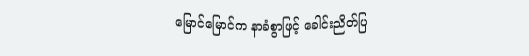မြောင်မြောင်က နာခံစွာဖြင့် ခေါင်းညိတ်ပြ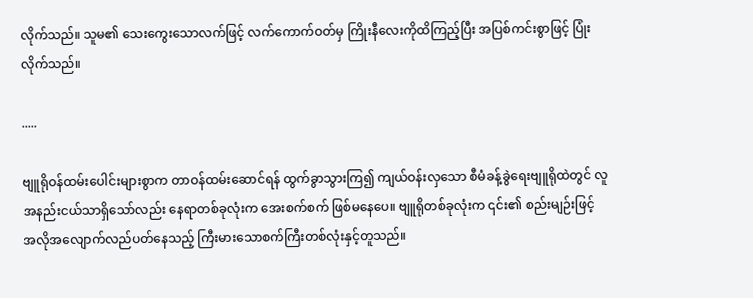လိုက်သည်။ သူမ၏ သေးကွေးသောလက်ဖြင့် လက်ကောက်ဝတ်မှ ကြိုးနီလေးကိုထိကြည့်ပြီး အပြစ်ကင်းစွာဖြင့် ပြုံးလိုက်သည်။

.....

ဗျူရိုဝန်ထမ်းပေါင်းများစွာက တာဝန်ထမ်းဆောင်ရန် ထွက်ခွာသွားကြ၍ ကျယ်ဝန်းလှသော စီမံခန့်ခွဲရေးဗျူရိုထဲတွင် လူအနည်းငယ်သာရှိသော်လည်း နေရာတစ်ခုလုံးက အေးစက်စက် ဖြစ်မနေပေ။ ဗျူရိုတစ်ခုလုံးက ၎င်း၏ စည်းမျဉ်းဖြင့် အလိုအလျောက်လည်ပတ်နေသည့် ကြီးမားသောစက်ကြီးတစ်လုံးနှင့်တူသည်။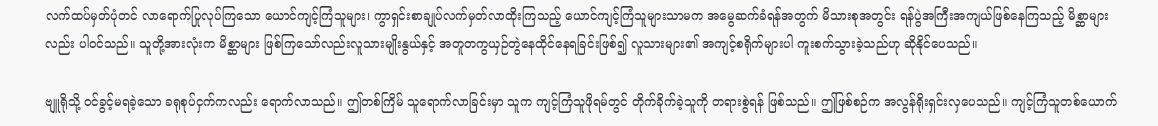လက်ထပ်မှတ်ပုံတင် လာရောက်ပြုလုပ်ကြသော ယောင်ကျင့်ကြံသူများ၊ ကွာရှင်းစာချုပ်လက်မှတ်လာထိုးကြသည့် ယောင်ကျင့်ကြံသူများသာမက အမွေဆက်ခံရန်အတွက် မိသားစုအတွင်း ရန်ပွဲအကြီးအကျယ်ဖြစ်နေကြသည့် မိစ္ဆာများလည်း ပါဝင်သည်။ သူတို့အားလုံးက မိစ္ဆာများ ဖြစ်ကြသော်လည်းလူသားမျိုးနွယ်နှင့် အတူတကွယှဉ်တွဲနေထိုင်နေရခြင်းဖြစ်၍ လူသားများ၏ အကျင့်စရိုက်များပါ ကူးစက်သွားခဲ့သည်ဟု ဆိုနိုင်ပေသည်။

ဗျူရိုသို့ ဝင်ခွင့်မရခဲ့သော ခရုစုပ်ငှက်ကလည်း ရောက်လာသည်။ ဤတစ်ကြိမ် သူရောက်လာခြင်းမှာ သူက ကျင့်ကြံသူဖိုရမ်တွင် တိုက်ခိုက်ခဲ့သူကို တရားစွဲရန် ဖြစ်သည်။ ဤဖြစ်စဉ်က အလွန်ရိုးရှင်းလှပေသည်။ ကျင့်ကြံသူတစ်ယောက်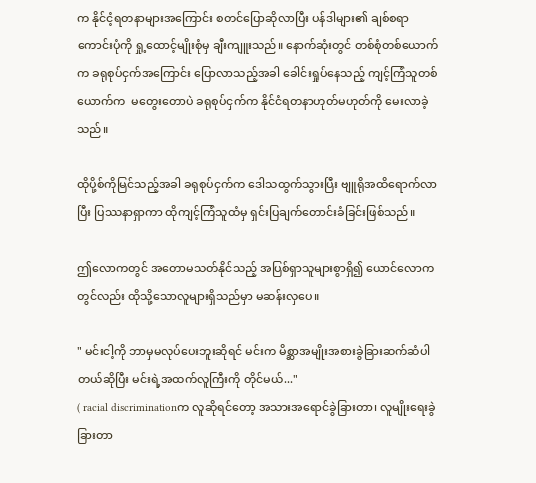က နိုင်ငံ့ရတနာများအကြောင်း စတင်ပြောဆိုလာပြီး ပန်ဒါများ၏ ချစ်စရာကောင်းပုံကို ရှု့ထောင့်မျိုးစုံမှ ချီးကျူးသည်။ နောက်ဆုံးတွင် တစ်စုံတစ်ယောက်က ခရုစုပ်ငှက်အကြောင်း ပြောလာသည့်အခါ ခေါင်းရှုပ်နေသည့် ကျင့်ကြံသူတစ်ယောက်က  မတွေးတောပဲ ခရုစုပ်ငှက်က နိုင်ငံရတနာဟုတ်မဟုတ်ကို မေးလာခဲ့သည်။

ထိုပို့စ်ကိုမြင်သည့်အခါ ခရုစုပ်ငှက်က ဒေါသထွက်သွားပြီး ဗျူရိုအထိရောက်လာပြီး ပြဿနာရှာကာ ထိုကျင့်ကြံသူထံမှ ရှင်းပြချက်တောင်းခံခြင်းဖြစ်သည်။

ဤလောကတွင် အတောမသတ်နိုင်သည့် အပြစ်ရှာသူများစွာရှိ၍ ယောင်လောကတွင်လည်း ထိုသို့သောလူများရှိသည်မှာ မဆန်းလှပေ။

" မင်းငါ့ကို ဘာမှမလုပ်ပေးဘူးဆိုရင် မင်းက မိစ္ဆာအမျိုးအစားခွဲခြားဆက်ဆံပါတယ်ဆိုပြီး မင်းရဲ့အထက်လူကြီးကို တိုင်မယ်..."
( racial discriminationက လူဆိုရင်တော့ အသားအရောင်ခွဲခြားတာ၊ လူမျိုးရေးခွဲခြားတာ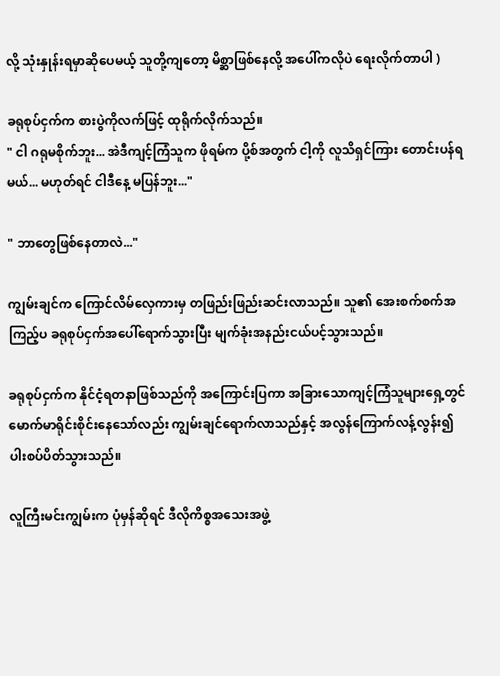လို့ သုံးနှုန်းရမှာဆိုပေမယ့် သူတို့ကျတော့ မိစ္ဆာဖြစ်နေလို့ အပေါ်ကလိုပဲ ရေးလိုက်တာပါ )

ခရုစုပ်ငှက်က စားပွဲကိုလက်ဖြင့် ထုရိုက်လိုက်သည်။
" ငါ ဂရုမစိုက်ဘူး... အဲဒီကျင့်ကြံသူက ဖိုရမ်က ပို့စ်အတွက် ငါ့ကို လူသိရှင်ကြား တောင်းပန်ရမယ်... မဟုတ်ရင် ငါဒီနေ့ မပြန်ဘူး..."

" ဘာတွေဖြစ်နေတာလဲ..."

ကျွမ်းချင်က ကြောင်လိမ်လှေကားမှ တဖြည်းဖြည်းဆင်းလာသည်။ သူ၏ အေးစက်စက်အကြည့်ပ ခရုစုပ်ငှက်အပေါ်ရောက်သွားပြီး မျက်ခုံးအနည်းငယ်ပင့်သွားသည်။

ခရုစုပ်ငှက်က နိုင်ငံ့ရတနာဖြစ်သည်ကို အကြောင်းပြကာ အခြားသောကျင့်ကြံသူများရှေ့တွင် မောက်မာရိုင်းစိုင်းနေသော်လည်း ကျွမ်းချင်ရောက်လာသည်နှင့် အလွန်ကြောက်လန့်လွန်း၍ ပါးစပ်ပိတ်သွားသည်။

လူကြီးမင်းကျွမ်းက ပုံမှန်ဆိုရင် ဒီလိုကိစ္စအသေးအဖွဲ့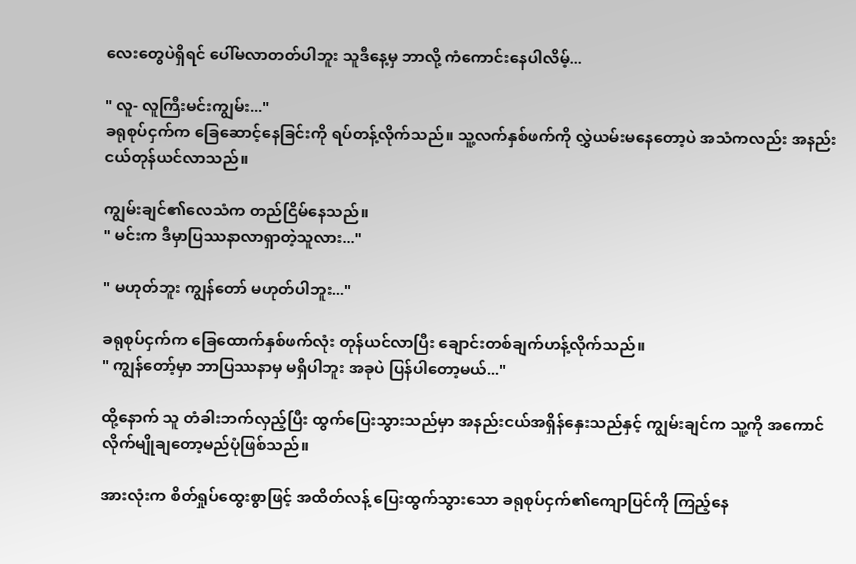လေးတွေပဲရှိရင် ပေါ်မလာတတ်ပါဘူး သူဒီနေ့မှ ဘာလို့ ကံကောင်းနေပါလိမ့်...

" လူ- လူကြီးမင်းကျွမ်း..."
ခရုစုပ်ငှက်က ခြေဆောင့်နေခြင်းကို ရပ်တန့်လိုက်သည်။ သူ့လက်နှစ်ဖက်ကို လွှဲယမ်းမနေတော့ပဲ အသံကလည်း အနည်းငယ်တုန်ယင်လာသည်။

ကျွမ်းချင်၏လေသံက တည်ငြိမ်နေသည်။
" မင်းက ဒီမှာပြဿနာလာရှာတဲ့သူလား..."

" မဟုတ်ဘူး ကျွန်တော် မဟုတ်ပါဘူး..."

ခရုစုပ်ငှက်က ခြေထောက်နှစ်ဖက်လုံး တုန်ယင်လာပြီး ချောင်းတစ်ချက်ဟန့်လိုက်သည်။
" ကျွန်တော့်မှာ ဘာပြဿနာမှ မရှိပါဘူး အခုပဲ ပြန်ပါတော့မယ်..."

ထို့နောက် သူ တံခါးဘက်လှည့်ပြီး ထွက်ပြေးသွားသည်မှာ အနည်းငယ်အရှိန်နှေးသည်နှင့် ကျွမ်းချင်က သူ့ကို အကောင်လိုက်မျိုချတော့မည်ပုံဖြစ်သည်။

အားလုံးက စိတ်ရှုပ်ထွေးစွာဖြင့် အထိတ်လန့် ပြေးထွက်သွားသော ခရုစုပ်ငှက်၏ကျောပြင်ကို ကြည့်နေ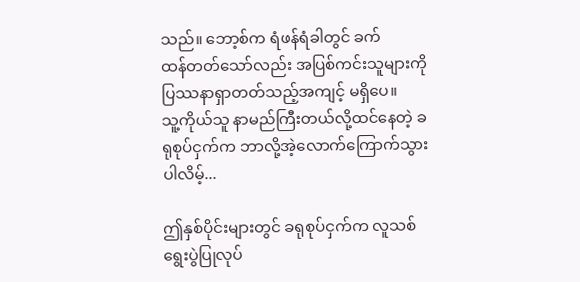သည်။ ဘော့စ်က ရံဖန်ရံခါတွင် ခက်ထန်‌တတ်သော်လည်း အပြစ်ကင်းသူများကို ပြဿနာရှာတတ်သည့်အကျင့် မရှိပေ။
သူ့ကိုယ်သူ နာမည်ကြီးတယ်လို့ထင်နေတဲ့ ခရုစုပ်ငှက်က ဘာလို့အဲ့လောက်ကြောက်သွားပါလိမ့်...

ဤနှစ်ပိုင်းများတွင် ခရုစုပ်ငှက်က လူသစ်ရွေးပွဲပြုလုပ်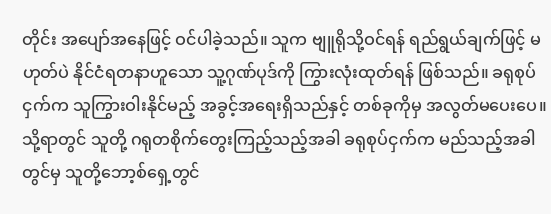တိုင်း အပျော်အနေဖြင့် ဝင်ပါခဲ့သည်။ သူက ဗျူရိုသို့ဝင်ရန် ရည်ရွယ်ချက်ဖြင့် မဟုတ်ပဲ နိုင်ငံရတနာဟူသော သူ့ဂုဏ်ပုဒ်ကို ကြွားလုံးထုတ်ရန် ဖြစ်သည်။ ခရုစုပ်ငှက်က သူကြွား‌ဝါးနိုင်မည့် အခွင့်အရေးရှိသည်နှင့် တစ်ခုကိုမှ အလွတ်မပေးပေ။ သို့ရာတွင် သူတို့ ဂရုတစိုက်တွေးကြည့်သည့်အခါ ခရုစုပ်ငှက်က မည်သည့်အခါတွင်မှ သူတို့ဘော့စ်ရှေ့တွင်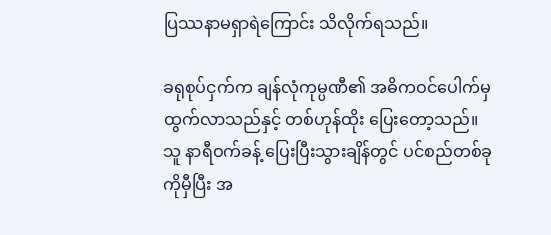ပြဿနာမရှာရဲကြောင်း သိလိုက်ရသည်။

ခရုစုပ်ငှက်က ချန်လုံကုမ္ပဏီ၏ အဓိကဝင်ပေါက်မှ ထွက်လာသည်နှင့် တစ်ဟုန်ထိုး ပြေးတော့သည်။ သူ နာရီဝက်ခန့် ပြေးပြီးသွားချိန်တွင် ပင်စည်တစ်ခုကိုမှီပြီး အ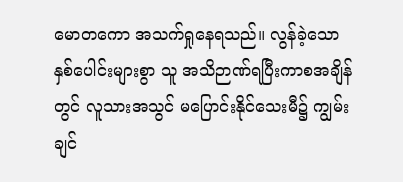မောတကော အသက်ရှုနေရသည်။ လွန်ခဲ့သော နှစ်ပေါင်းများစွာ သူ အသိဉာဏ်ရပြီးကာစအချိန်တွင် လူသားအသွင် မပြောင်းနိုင်သေးမီ၌ ကျွမ်းချင်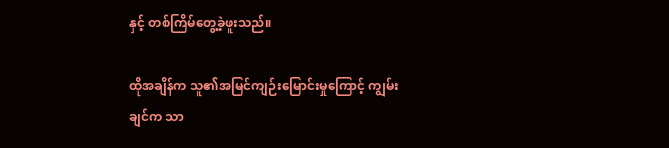နှင့် တစ်ကြိမ်တွေ့ခဲ့ဖူးသည်။

ထိုအချိန်က သူ၏အမြင်ကျဉ်းမြောင်းမှုကြောင့် ကျွမ်းချင်က သာ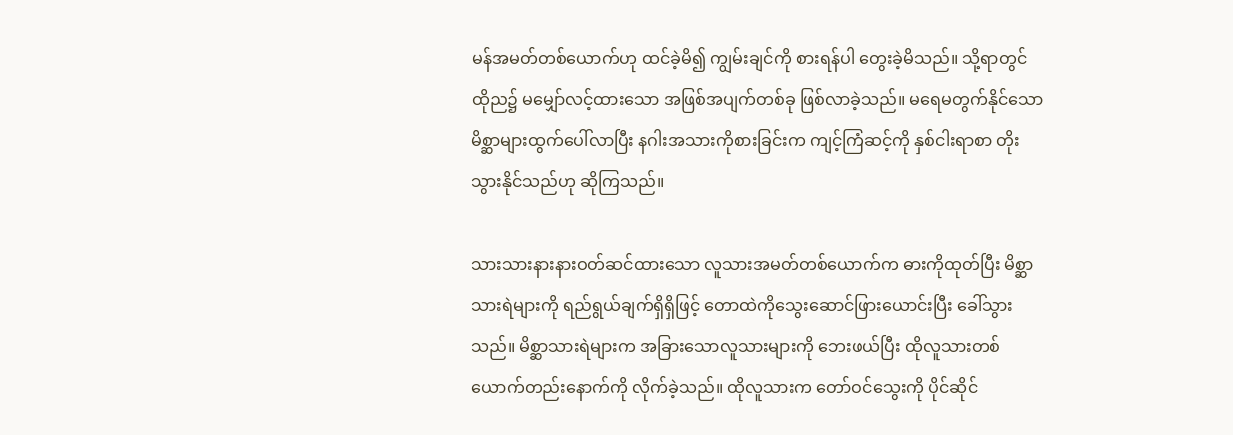မန်အမတ်တစ်ယောက်ဟု ထင်ခဲ့မိ၍ ကျွမ်းချင်ကို စားရန်ပါ တွေးခဲ့မိသည်။ သို့ရာတွင် ထိုည၌ မမျှော်လင့်ထားသော အဖြစ်အပျက်တစ်ခု ဖြစ်လာခဲ့သည်။ မရေမတွက်နိုင်သော မိစ္ဆာများထွက်ပေါ်လာပြီး နဂါးအသားကိုစားခြင်းက ကျင့်ကြံဆင့်ကို နှစ်ငါးရာစာ တိုးသွားနိုင်သည်ဟု ဆိုကြသည်။

သားသားနားနားဝတ်ဆင်ထားသော လူသားအမတ်တစ်ယောက်က ဓားကိုထုတ်ပြီး မိစ္ဆာသားရဲများကို ရည်ရွယ်ချက်ရှိရှိဖြင့် တောထဲကိုသွေးဆောင်ဖြားယောင်းပြီး ခေါ်သွားသည်။ မိစ္ဆာသားရဲများက အခြားသောလူသားများကို ဘေးဖယ်ပြီး ထိုလူသားတစ်ယောက်တည်းနောက်ကို လိုက်ခဲ့သည်။ ထိုလူသားက တော်ဝင်သွေးကို ပိုင်ဆိုင်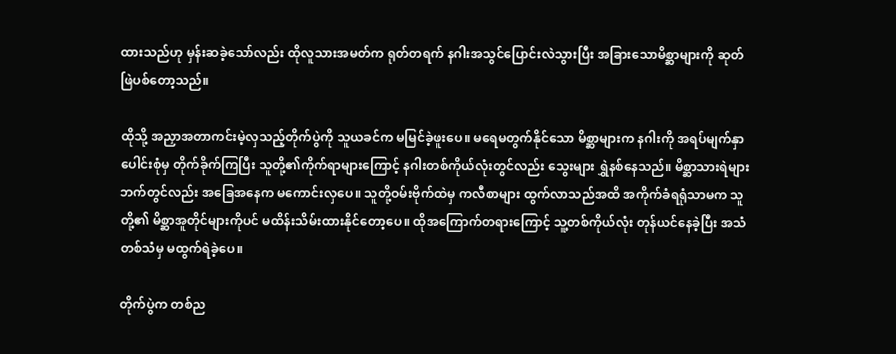ထားသည်ဟု မှန်းဆခဲ့သော်လည်း ထိုလူသားအမတ်က ရုတ်တရက် နဂါးအသွင်ပြောင်းလဲသွားပြီး အခြားသောမိစ္ဆာများကို ဆုတ်ဖြဲပစ်တော့သည်။

ထိုသို့ အညှာအတာကင်းမဲ့လှသည့်တိုက်ပွဲကို သူယခင်က မမြင်ခဲ့ဖူးပေ။ မရေမတွက်နိုင်သော မိစ္ဆာများက နဂါးကို အရပ်မျက်နှာပေါင်းစုံမှ တိုက်ခိုက်ကြပြီး သူတို့၏ကိုက်ရာများကြောင့် နဂါးတစ်ကိုယ်လုံးတွင်လည်း သွေးများ ရွှဲနစ်နေသည်။ မိစ္ဆာသားရဲများဘက်တွင်လည်း အခြေအနေက မကောင်းလှပေ။ သူတို့ဝမ်းဗိုက်ထဲမှ ကလီစာများ ထွက်လာသည်အထိ အကိုက်ခံရရုံသာမက သူတို့၏ မိစ္ဆာအူတိုင်များကိုပင် မထိန်းသိမ်းထားနိုင်တော့ပေ။ ထိုအကြောက်တရားကြောင့် သူ့တစ်ကိုယ်လုံး တုန်ယင်နေခဲ့ပြီး အသံတစ်သံမှ မထွက်ရဲခဲ့ပေ။

တိုက်ပွဲက တစ်ည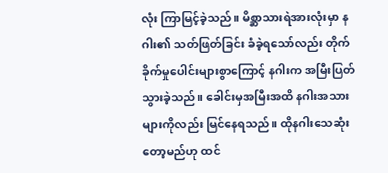လုံး ကြာမြင့်ခဲ့သည်။ မိစ္ဆာသားရဲအားလုံးမှာ နဂါး၏ သတ်ဖြတ်ခြင်း ခံခဲ့ရသော်လည်း တိုက်ခိုက်မှုပေါင်းများစွာကြောင့် နဂါးက အမြီးပြတ်သွားခဲ့သည်။ ခေါင်းမှအမြီးအထိ နဂါးအသားများကိုလည်း မြင်နေရသည်။ ထိုနဂါးသေဆုံးတော့မည်ဟု ထင်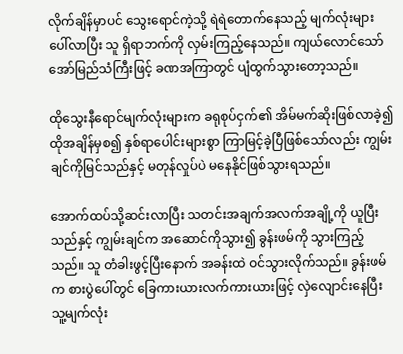လိုက်ချိန်မှာပင် သွေးရောင်ကဲ့သို့ ရဲရဲတောက်နေသည့် မျက်လုံးများပေါ်လာပြီး သူ ရှိရာဘက်ကို လှမ်းကြည့်နေသည်။ ကျယ်လောင်သော် အော်မြည်သံကြီးဖြင့် ခဏအကြာတွင် ပျံထွက်သွားတော့သည်။

ထိုသွေးနီရောင်မျက်လုံးများက ခရုစုပ်ငှက်၏ အိမ်မက်ဆိုးဖြစ်လာခဲ့၍ ထိုအချိန်မှစ၍ နှစ်ရာပေါင်းများစွာ ကြာမြင့်ခဲ့ပြီဖြစ်သော်လည်း ကျွမ်းချင်ကိုမြင်သည်နှင့် မတုန်လှုပ်ပဲ မနေနိုင်ဖြစ်‌သွားရသည်။

အောက်ထပ်သို့ဆင်းလာပြီး သတင်းအချက်အလက်အချို့ကို ယူပြီးသည်နှင့် ကျွမ်းချင်က အဆောင်ကိုသွား၍ ခွန်းဖမ်ကို သွားကြည့်သည်။ သူ တံခါးဖွင့်ပြီးနောက် အခန်းထဲ ဝင်သွားလိုက်သည်။ ခွန်းဖမ်က စားပွဲပေါ်တွင် ခြေကားယားလက်ကားယားဖြင့် လှဲလျောင်းနေပြီး သူ့မျက်လုံး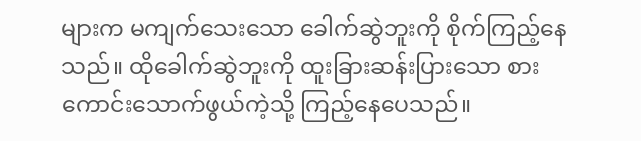များက မကျက်သေးသော ခေါက်ဆွဲဘူးကို စိုက်ကြည့်‌နေသည်။ ထိုခေါက်ဆွဲဘူးကို ထူးခြားဆန်းပြားသော စားကောင်းသောက်ဖွယ်ကဲ့သို့ ကြည့်နေပေသည်။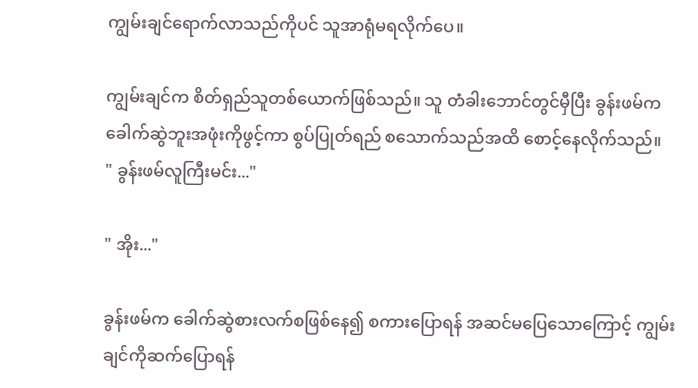ကျွမ်းချင်ရောက်လာသည်ကိုပင် သူအာရုံမရ‌လိုက်ပေ။

ကျွမ်းချင်က စိတ်ရှည်သူတစ်ယောက်ဖြစ်သည်။ သူ တံခါးဘောင်တွင်မှီပြီး ခွန်းဖမ်က ခေါက်ဆွဲဘူးအဖုံးကိုဖွင့်ကာ စွပ်ပြုတ်ရည် စသောက်သည်အထိ စောင့်နေလိုက်သည်။
" ခွန်းဖမ်လူကြီးမင်း..."

" အိုး..."

ခွန်းဖမ်က ခေါက်ဆွဲစားလက်စဖြစ်နေ၍ စကားပြောရန် အဆင်မပြေသောကြောင့် ကျွမ်းချင်ကိုဆက်ပြောရန်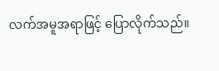လက်အမူအရာဖြင့် ပြောလိုက်သည်။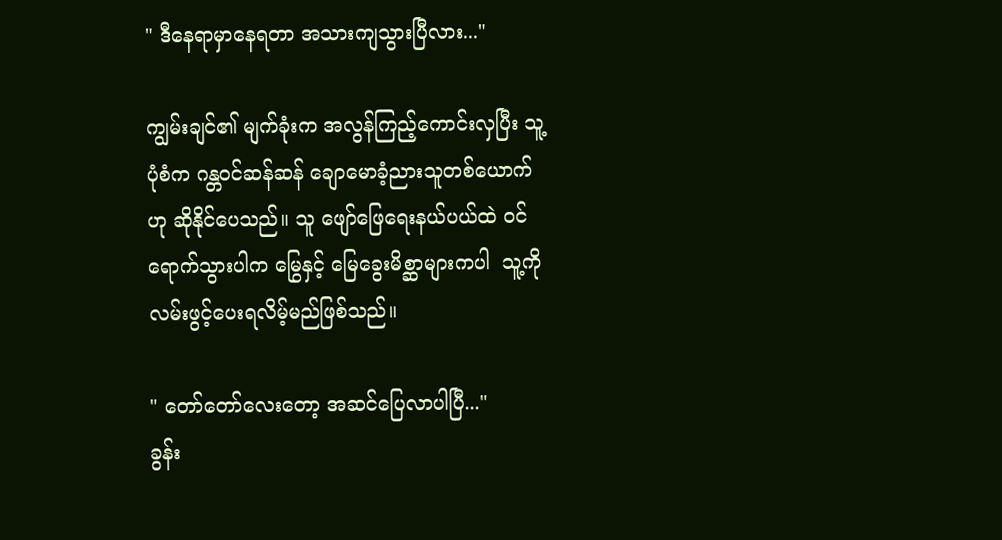" ဒီနေ‌ရာမှာနေရတာ အသားကျသွားပြီလား..."

ကျွမ်းချင်၏ မျက်ခုံးက အလွန်ကြည့်ကောင်းလှပြီး သူ့ပုံစံက ဂန္တဝင်ဆန်ဆန် ချောမောခံ့ညားသူတစ်ယောက်ဟု ဆိုနိုင်ပေသည်။ သူ ဖျော်ဖြေရေးနယ်ပယ်ထဲ ဝင်ရောက်သွားပါက မြွေနှင့် မြေခွေးမိစ္ဆာများကပါ  သူ့ကိုလမ်းဖွင့်ပေးရလိမ့်မည်ဖြစ်သည်။

" တော်တော်လေးတော့ အဆင်ပြေလာပါပြီ..."
ခွန်း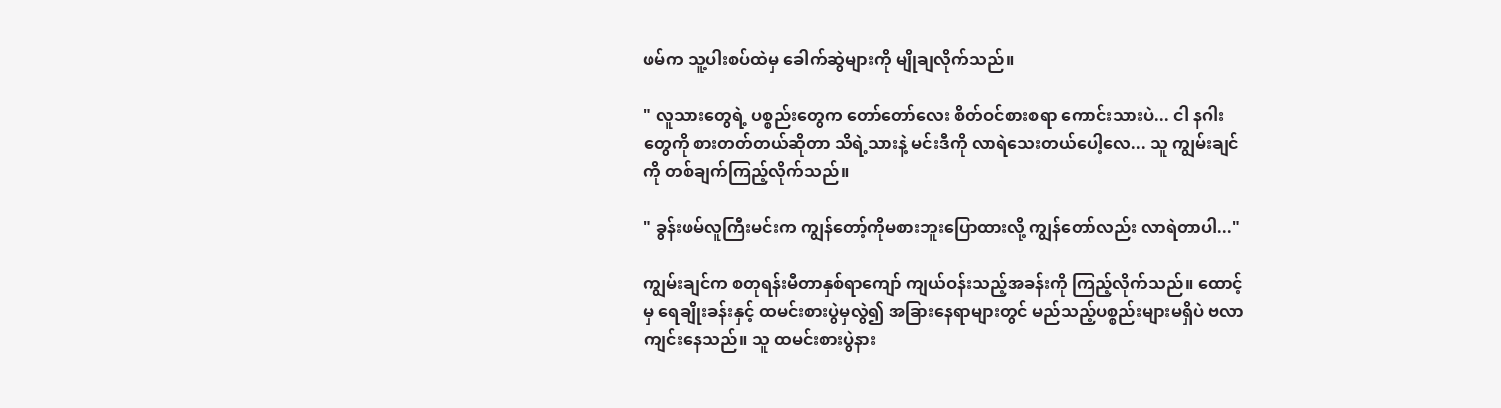ဖမ်က သူ့ပါးစပ်ထဲမှ ခေါက်ဆွဲများကို မျိုချလိုက်သည်။

" လူသားတွေရဲ့ ပစ္စည်းတွေက တော်တော်လေး စိတ်ဝင်စားစရာ ကောင်းသားပဲ... ငါ နဂါးတွေကို စားတတ်တယ်ဆိုတာ သိရဲ့သားနဲ့ မင်းဒီကို လာရဲသေးတယ်ပေါ့လေ... သူ ကျွမ်းချင်ကို တစ်ချက်ကြည့်လိုက်သည်။

" ခွန်းဖမ်လူကြီးမင်းက ကျွန်တော့်ကိုမစားဘူးပြောထားလို့ ကျွန်တော်လည်း လာရဲတာပါ..."

ကျွမ်းချင်က စတုရန်းမီတာနှစ်ရာကျော် ကျယ်ဝန်းသည့်အခန်းကို ကြည့်လိုက်သည်။ ထောင့်မှ ရေချိုးခန်းနှင့် ထမင်းစားပွဲမှလွဲ၍ အခြားနေရာများတွင် မည်သည့်ပစ္စည်းများမရှိပဲ ဗလာကျင်းနေသည်။ သူ ထမင်းစားပွဲနား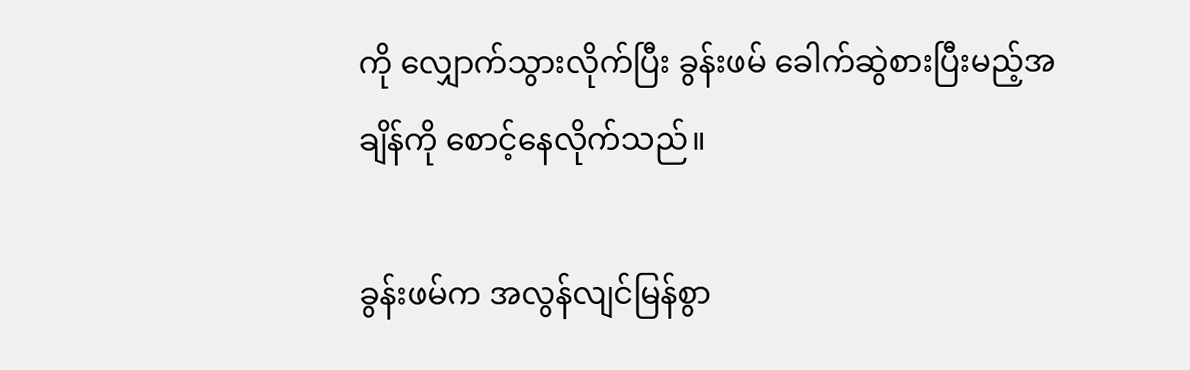ကို လျှောက်သွားလိုက်ပြီး ခွန်းဖမ် ခေါက်ဆွဲစားပြီးမည့်အချိန်ကို စောင့်နေလိုက်သည်။

ခွန်းဖမ်က အလွန်လျင်မြန်စွာ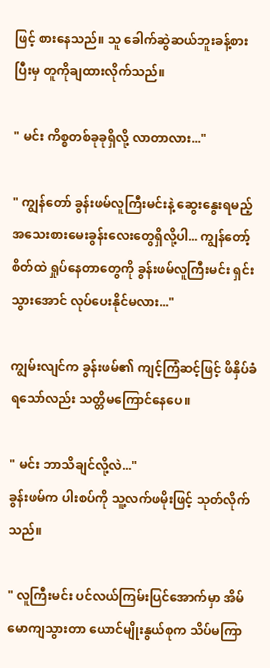ဖြင့် စားနေသည်။ သူ ခေါက်ဆွဲဆယ်ဘူးခန့်စားပြီးမှ တူကိုချထားလိုက်သည်။

" မင်း ကိစ္စတစ်ခုခုရှိလို့ လာတာလား..."

" ကျွန်တော် ခွန်းဖမ်လူကြီးမင်းနဲ့ ဆွေးနွေးရမည့် အသေးစားမေးခွန်းလေးတွေရှိလို့ပါ... ကျွန်တော့်စိတ်ထဲ ရှုပ်နေတာတွေကို ခွန်းဖမ်လူကြီးမင်း ရှင်းသွားအောင် လုပ်ပေးနိုင်မလား..."

ကျွမ်းလျင်က ခွန်းဖမ်၏ ကျင့်ကြံဆင့်ဖြင့် ဖိနှိပ်ခံရသော်လည်း သတ္တိမကြောင်နေပေ။

" မင်း ဘာသိချင်လို့လဲ..."
ခွန်းဖမ်က ပါးစပ်ကို သူ့လက်ဖမိုးဖြင့် သုတ်လိုက်သည်။

" လူကြီးမင်း ပင်လယ်ကြမ်းပြင်အောက်မှာ အိမ်မောကျသွားတာ ယောင်မျိုးနွယ်စုက သိပ်မကြာ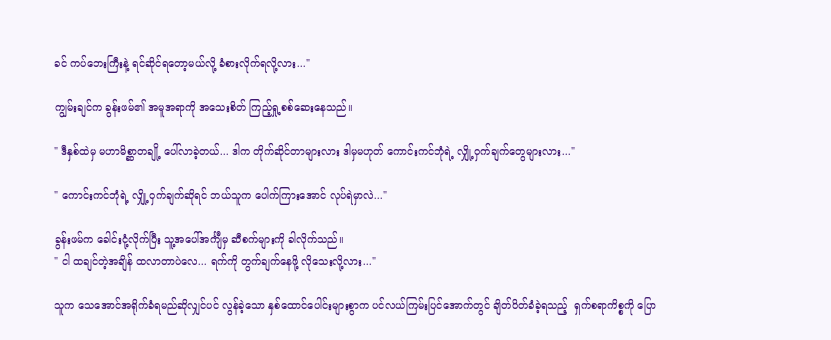ခင် ကပ်ဘေးကြီးနဲ့ ရင်ဆိုင်ရတော့မယ်လို့ ခံစား‌လိုက်ရလို့လား..."

ကျွမ်းချင်က ခွန်းဖမ်၏ အမူအရာကို အသေးစိတ် ကြည့်ရှု့စစ်ဆေးနေသည်။

" ဒီနှစ်ထဲမှ မဟာမိစ္ဆာတချို့ ပေါ်လာခဲ့တယ်... ဒါက တိုက်ဆိုင်တာများလား ဒါမှမဟုတ် ကောင်းကင်ဘုံရဲ့ လျှို့ဝှက်ချက်တွေများလား..."

" ကောင်းကင်ဘုံရဲ့ လျှို့ဝှက်ချက်ဆိုရင် ဘယ်သူက ပေါက်ကြားအောင် လုပ်ရဲမှာလဲ..."

ခွန်းဖမ်က ခေါင်းငုံ့လိုက်ပြီး သူ့အပေါ်အင်္ကျီမှ ဆီစက်များကို ခါလိုက်သည်။
" ငါ ထချင်တဲ့အချိန် ထလာတာပဲလေ... ရက်ကို ‌တွက်ချက်နေဖို့ လိုသေးလို့လား..."

သူက သေအောင်အရိုက်ခံရမည်ဆိုလျှင်ပင် လွန်ခဲ့သော နှစ်ထောင်ပေါင်းများစွာက ပင်လယ်ကြမ်းပြင်အောက်တွင် ချိတ်ပိတ်ခံခဲ့ရသည့်  ရှက်စရာကိစ္စကို ပြော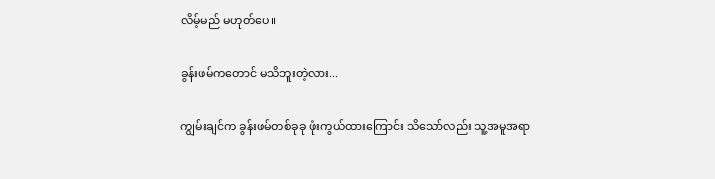လိမ့်မည် မဟုတ်ပေ။

ခွန်းဖမ်ကတောင် မသိဘူးတဲ့လား...

ကျွမ်းချင်က ခွန်းဖမ်တစ်ခုခု ဖုံးကွယ်ထားကြောင်း သိသော်လည်း သူ့အမူအရာ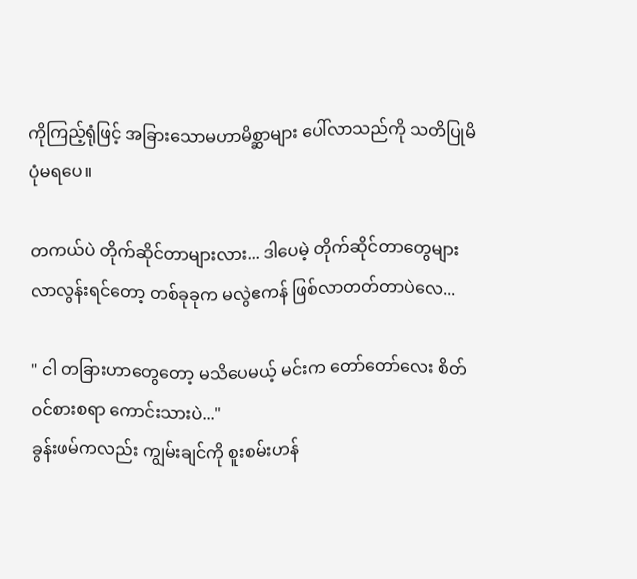ကိုကြည့်ရုံဖြင့် အခြားသောမဟာမိစ္ဆာများ ပေါ်လာသည်ကို သတိပြုမိပုံမရပေ။

တကယ်ပဲ တိုက်ဆိုင်တာများလား... ဒါပေမဲ့ တိုက်ဆိုင်တာတွေများလာလွန်းရင်တော့ တစ်ခုခုက မလွဲဧကန် ဖြစ်လာတတ်တာပဲလေ...

" ငါ တခြားဟာတွေတော့ မသိပေမယ့် မင်းက တော်တော်လေး စိတ်ဝင်စားစရာ ကောင်းသားပဲ..."
ခွန်းဖမ်ကလည်း ကျွမ်းချင်ကို စူးစမ်းဟန်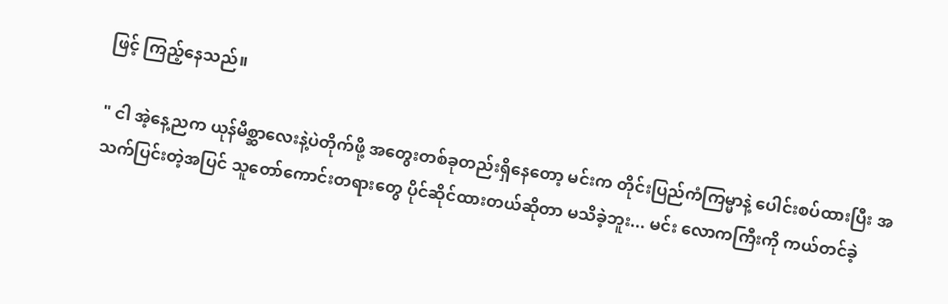ဖြင့် ကြည့်နေသည်။

" ငါ အဲ့နေ့ညက ယုန်မိစ္ဆာလေးနဲ့ပဲတိုက်ဖို့ အတွေးတစ်ခုတည်းရှိနေတော့ မင်းက တိုင်းပြည်ကံကြမ္မာနဲ့ ပေါင်းစပ်ထားပြီး အသက်ပြင်းတဲ့အပြင် သူတော်ကောင်းတရားတွေ ပိုင်ဆိုင်ထားတယ်ဆိုတာ မသိခဲ့ဘူး... မင်း လောကကြီးကို ကယ်တင်ခဲ့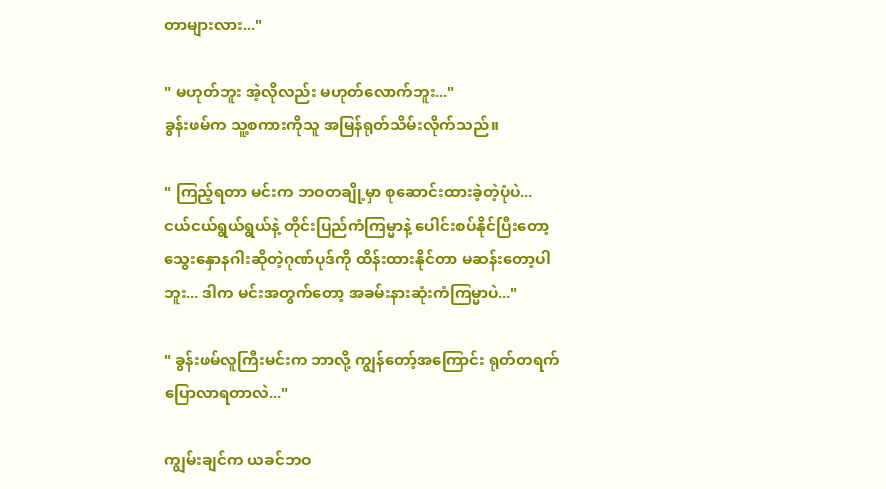တာများလား..."

" မဟုတ်ဘူး အဲ့လိုလည်း မဟုတ်လောက်ဘူး..."
ခွန်းဖမ်က သူ့စကားကိုသူ အမြန်ရုတ်သိမ်းလိုက်သည်။

" ကြည့်ရတာ မင်းက ဘဝတချို့မှာ စုဆောင်းထားခဲ့တဲ့ပုံပဲ... ငယ်ငယ်ရွယ်ရွယ်နဲ့ တိုင်းပြည်ကံကြမ္မာနဲ့ ပေါင်းစပ်နိုင်ပြီးတော့ သွေးနှောနဂါးဆိုတဲ့ဂုဏ်ပုဒ်ကို ထိန်းထားနိုင်တာ မဆန်းတော့ပါဘူး... ဒါက မင်းအတွက်တော့ အခမ်းနားဆုံးကံကြမ္မာပဲ..."

" ခွန်းဖမ်လူကြီးမင်းက ဘာလို့ ကျွန်တော့်အကြောင်း ရုတ်တရက် ပြောလာရတာလဲ..."

ကျွမ်းချင်က ယခင်ဘဝ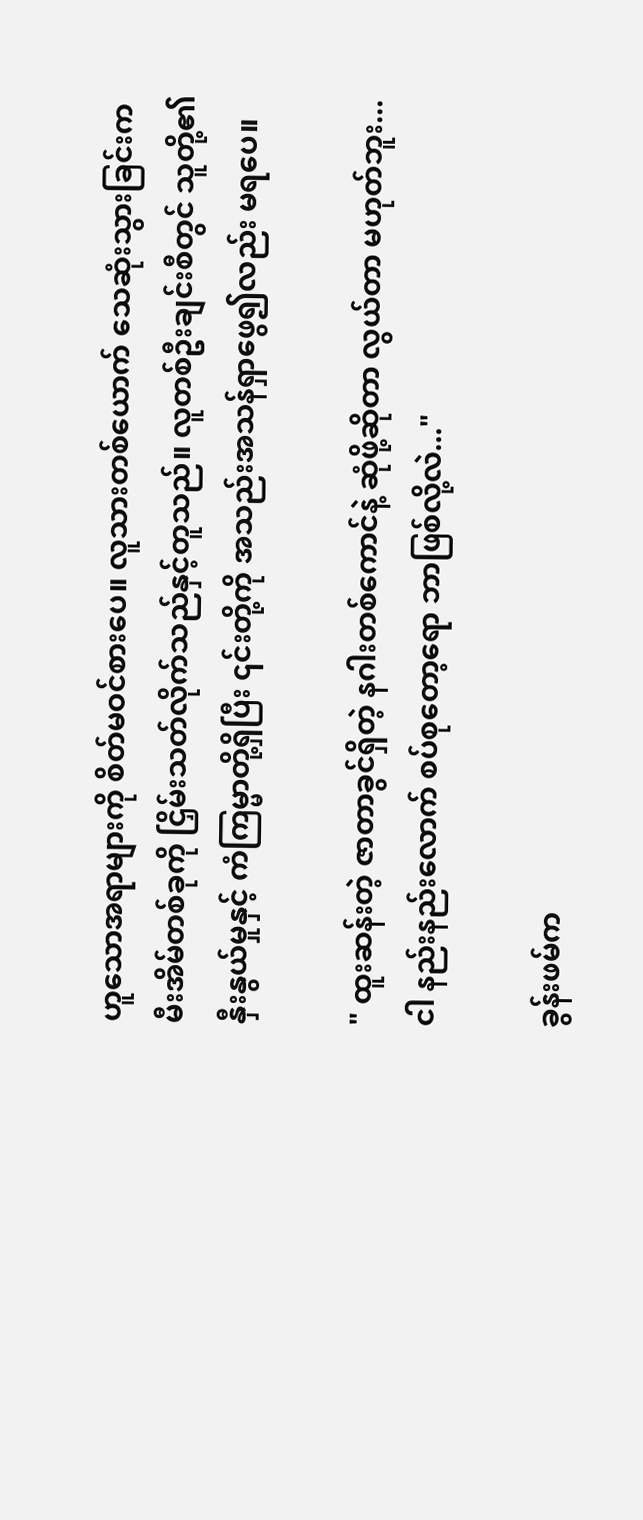ဟူသောအရာများကို စိတ်မဝင်စားပေ။ လူသားတစ်ယောက် သေဆုံးသွားခြင်းက မီးအိမ်တစ်ခုကို ငြှိမ်းသတ်လိုက်သည်နှင့်တူသည်။ လူတစ်ဦးချင်းစီတွင် သူတို့၏ နှီးနွယ်မှုနှင့် ကံကြမ္မာတို့ရှိပြီး ၎င်းတို့ကို အသည်းအသန်ရှာဖွေ၍လည်း မရပေ။

" ထူးဆန်းတဲ့ ဇာတာခွင်ရှိတဲ့ နဂါးတစ်ကောင်နဲ့ ဆုံဖို့ဆိုတာ လွယ်တာ မဟုတ်ဘူး... ငါ နည်းနည်းလောက် စပ်စုတော့ရော ဘာဖြစ်လို့လဲ..."

ခွန်းဖမ်က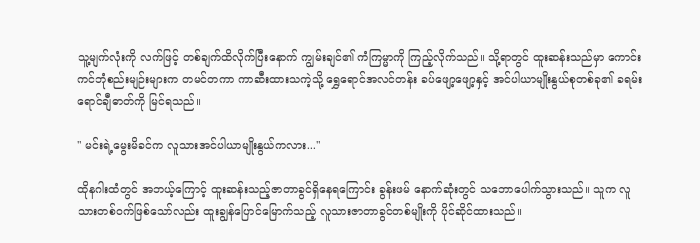သူ့မျက်လုံးကို လက်ဖြင့် တစ်ချက်ထိလိုက်ပြီးနောက် ကျွမ်းချင်၏ ကံကြမ္မာကို ကြည့်လိုက်သည်။ သို့ရာတွင် ထူးဆန်းသည်မှာ ကောင်းကင်ဘုံစည်းမျဉ်းများက တမင်တကာ ကာဆီးထားသကဲ့သို့ ရွှေရောင်အလင်တန်း ခပ်ဖျော့ဖျော့နှင့် အင်ပါယာမျိုးနွယ်စုတစ်ခု၏ ခရမ်းရောင်‌ချီဓာတ်ကို မြင်ရသည်။

" မင်းရဲ့မွေးမိခင်က လူသားအင်ပါယာမျိုးနွယ်ကလား..."

ထိုနဂါးထံတွင် အဘယ့်ကြောင့် ထူးဆန်းသည့်ဇာတာခွင်ရှိနေရကြောင်း ခွန်းဖမ် နောက်ဆုံးတွင် သဘောပေါက်သွားသည်။ သူက လူသားတစ်ဝက်ဖြစ်သော်လည်း ထူးချွန်ပြောင်မြောက်သည့် လူသားဇာတာခွင်တစ်မျိုးကို ပိုင်ဆိုင်ထားသည်။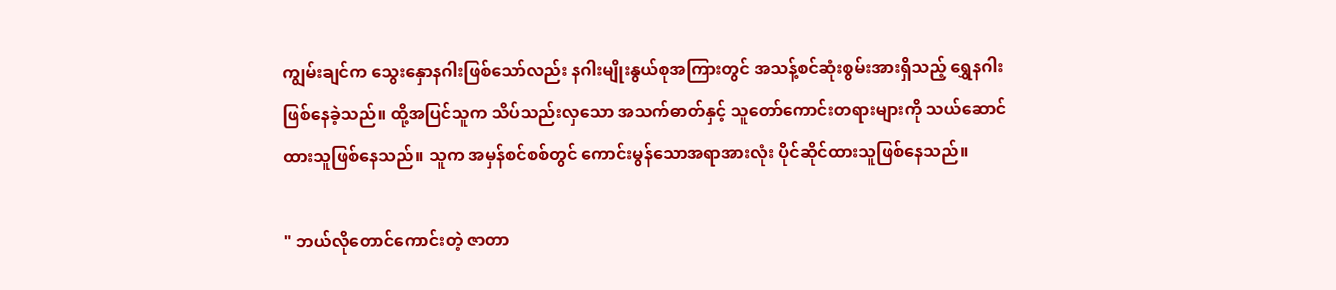ကျွမ်းချင်က သွေးနှောနဂါးဖြစ်သော်လည်း နဂါးမျိုးနွယ်စုအကြားတွင် အသန့်စင်ဆုံးစွမ်းအားရှိသည့် ရွှေနဂါးဖြစ်နေခဲ့သည်။ ထို့အပြင်သူက သိပ်သည်းလှသော အသက်ဓာတ်နှင့် သူတော်ကောင်းတရားများကို သယ်ဆောင်ထားသူဖြစ်နေသည်။ သူက အမှန်စင်စစ်တွင် ကောင်းမွန်သောအရာအားလုံး ပိုင်ဆိုင်ထားသူဖြစ်နေသည်။

" ဘယ်လိုတောင်ကောင်းတဲ့ ဇာတာ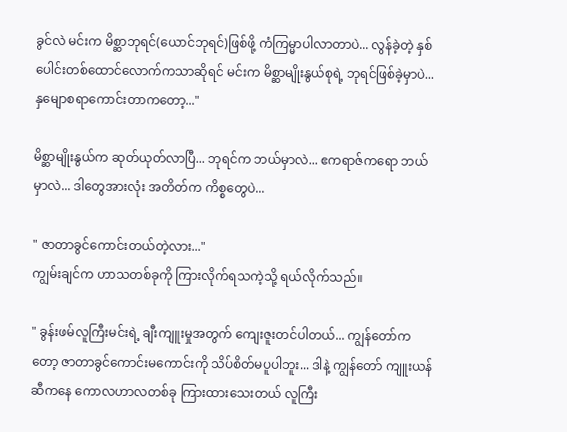ခွင်လဲ မင်းက မိစ္ဆာဘုရင်(ယောင်ဘုရင်)ဖြစ်ဖို့ ကံကြမ္မာပါလာတာပဲ... လွန်ခဲ့တဲ့ နှစ်ပေါင်းတစ်ထောင်လောက်ကသာဆိုရင် မင်းက မိစ္ဆာမျိုးနွယ်စုရဲ့ ဘုရင်ဖြစ်ခဲ့မှာပဲ... နှမျောစရာကောင်းတာကတော့..."

မိစ္ဆာမျိုးနွယ်က ဆုတ်ယုတ်လာပြီ... ဘုရင်က ဘယ်မှာလဲ... ဧကရာဇ်ကရော ဘယ်မှာလဲ... ဒါတွေအားလုံး အတိတ်က ကိစ္စတွေပဲ...

" ဇာတာခွင်ကောင်းတယ်တဲ့လား..."
ကျွမ်းချင်က ဟာသတစ်ခုကို ကြားလိုက်ရသကဲ့သို့ ရယ်လိုက်သည်။

" ခွန်းဖမ်လူကြီးမင်းရဲ့ ချီးကျူးမှုအတွက် ကျေးဇူးတင်ပါတယ်... ကျွန်တော်ကတော့ ဇာတာခွင်ကောင်းမကောင်းကို သိပ်စိတ်မပူပါဘူး... ဒါနဲ့ ကျွန်တော် ကျူးယန်ဆီကနေ ကောလဟာလတစ်ခု ကြားထားသေးတယ် လူကြီး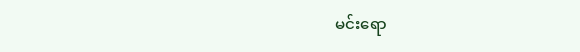မင်းရော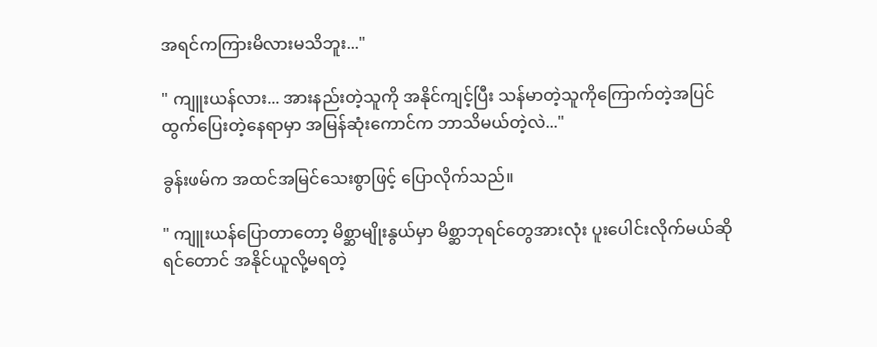အရင်ကကြားမိလားမသိဘူး..."

" ကျူးယန်လား... အားနည်းတဲ့သူကို အနိုင်ကျင့်ပြီး သန်မာတဲ့သူကိုကြောက်တဲ့အပြင် ထွက်ပြေးတဲ့နေရာမှာ အမြန်ဆုံးကောင်က ဘာသိမယ်တဲ့လဲ..."

ခွန်းဖမ်က အထင်အမြင်သေးစွာဖြင့် ပြောလိုက်သည်။

" ကျူးယန်ပြောတာတော့ မိစ္ဆာမျိုးနွယ်မှာ မိစ္ဆာဘုရင်တွေအားလုံး ပူးပေါင်းလိုက်မယ်ဆိုရင်တောင် အနိုင်ယူလို့မရတဲ့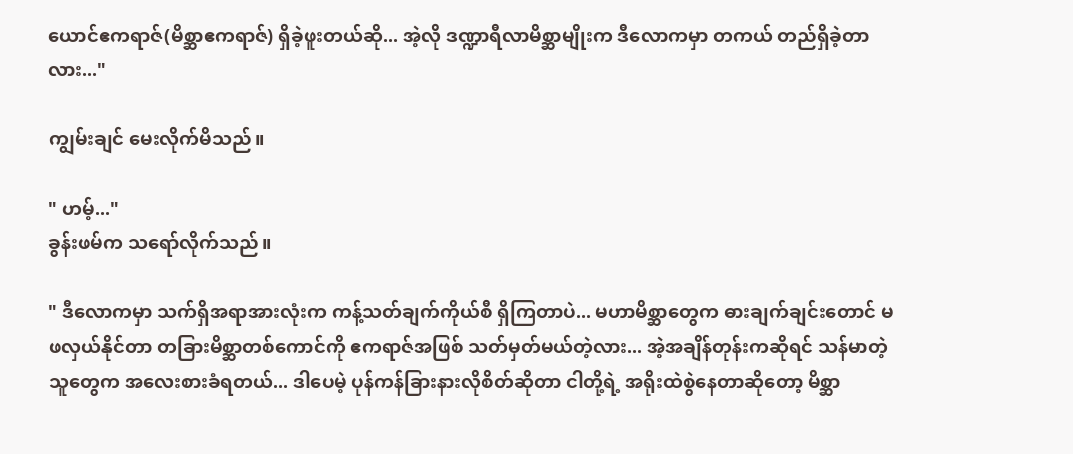ယောင်ဧကရာဇ်(မိစ္ဆာဧကရာဇ်) ရှိခဲ့ဖူးတယ်ဆို... အဲ့လို ဒဏ္ဍာရီလာမိစ္ဆာမျိုးက ဒီလောကမှာ တကယ် တည်ရှိခဲ့တာလား..."

ကျွမ်းချင် မေးလိုက်မိသည်။

" ဟမ့်..."
ခွန်းဖမ်က သရော်လိုက်သည်။

" ဒီလောကမှာ သက်ရှိအရာအားလုံးက ကန့်သတ်ချက်ကိုယ်စီ ရှိကြတာပဲ... မဟာမိစ္ဆာတွေက ဓားချက်ချင်းတောင် မဖလှယ်နိုင်တာ တခြားမိစ္ဆာတစ်ကောင်ကို ဧကရာဇ်အဖြစ် သတ်မှတ်မယ်တဲ့လား... အဲ့အချိန်တုန်းကဆိုရင် သန်မာတဲ့သူတွေက အလေးစားခံရတယ်... ဒါပေမဲ့ ပုန်ကန်ခြားနားလိုစိတ်ဆိုတာ ငါတို့ရဲ့ အရိုးထဲစွဲနေတာဆိုတော့ မိစ္ဆာ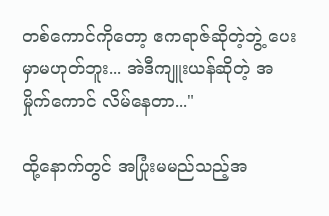တစ်ကောင်ကိုတော့ ဧကရာဇ်ဆိုတဲ့ဘွဲ့ ပေးမှာမဟုတ်ဘူး... အဲဒီကျူးယန်ဆိုတဲ့ အမှိုက်‌ကောင် လိမ်နေတာ..."

ထို့နောက်တွင် အပြုံးမမည်သည့်အ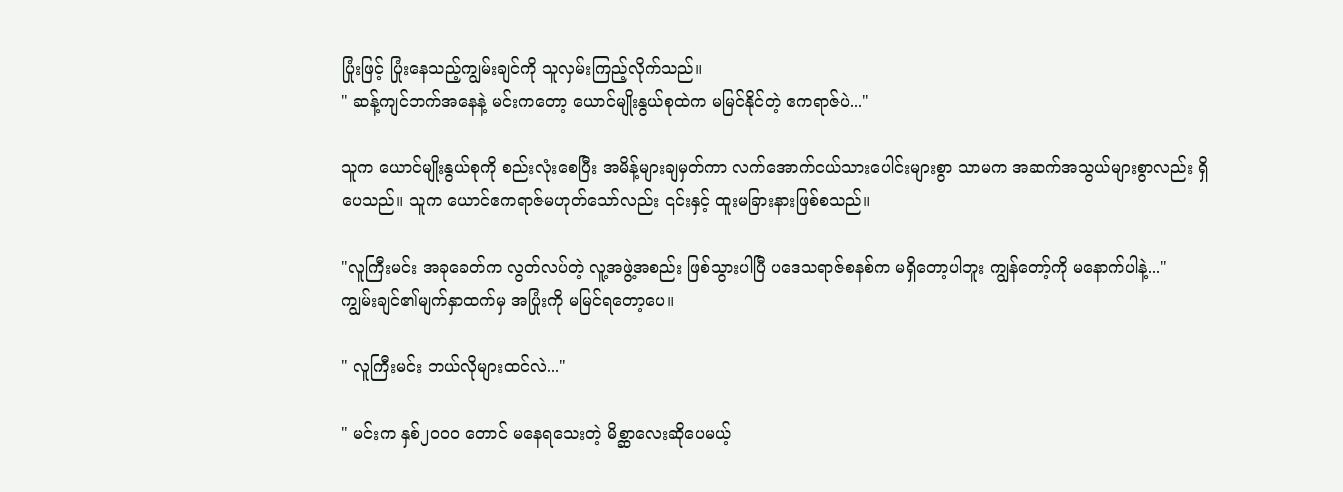ပြုံးဖြင့် ပြုံးနေသည့်ကျွမ်းချင်ကို သူလှမ်းကြည့်လိုက်သည်။
" ဆန့်ကျင်ဘက်အနေနဲ့ မင်းကတော့ ယောင်မျိုးနွယ်စုထဲက မမြင်နိုင်တဲ့ ဧကရာဇ်ပဲ..."

သူက ယောင်မျိုးနွယ်စုကို စည်းလုံးစေပြီး အမိန့်များချမှတ်ကာ လက်အောက်ငယ်သားပေါင်းများစွာ သာမက အဆက်အသွယ်များစွာလည်း ရှိပေသည်။ သူက ယောင်ဧကရာဇ်မဟုတ်သော်လည်း ၎င်းနှင့် ထူးမခြားနားဖြစ်စသည်။

"လူကြီးမင်း အခုခေတ်က လွတ်လပ်တဲ့ လူ့အဖွဲ့အစည်း ဖြစ်သွားပါပြီ ပဒေသရာဇ်စနစ်က မရှိတော့ပါဘူး ကျွန်တော့်ကို မနောက်ပါနဲ့..."
ကျွမ်းချင်၏မျက်နှာထက်မှ အပြုံးကို မမြင်ရတော့ပေ။

" လူကြီးမင်း ဘယ်လိုများထင်လဲ..."

" မင်းက နှစ်၂၀၀၀ တောင် မနေရသေးတဲ့ မိစ္ဆာလေးဆိုပေမယ့်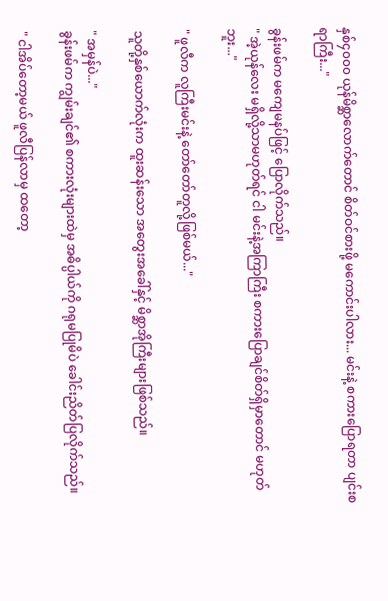နှစ်၄၀၀၀ ယုန်မိစ္ဆာလောက်တောင် စိတ်ဝင်စားဖို့ မကောင်းပါလား... မင်းနဲ့ စကားပြောရတာ ပျင်းစရာကြီး..."

ခွန်းဖမ်က မကျေမနပ်ဖြင့် ပြောလိုက်သည်။
" အဲ့ယုန်လေး မရှိလို့သာမဟုတ်ရင် ငါ မင်းနဲ့အကြာကြီး စကားပြောချင်စိတ်ရှိမှာတောင် မဟုတ်ဘူး..."

" ဖူလီက လူကြီးမင်းနဲ့ တော်တော်တူလို့ဖြစ်မယ်..."

သူတို့နှစ်ယောက်လုံးက ထူးဆန်းသော အတွေးအခေါ်နှင့် မိစ္ဆာအိုကြီးများဖြစ်သည်။

" အမှန်ပဲ..."
ခွန်းဖမ်က ကျွမ်းချင်၏ စကားလုံးများထဲမှ အဓိပ္ပါယ်ကို ဂရုမပြုမိပဲ ခေါင်းညိတ်ပြလိုက်သည်။

" ငါအိပ်တော့မယ် ဖူလီပြန်လာမှ ထတော့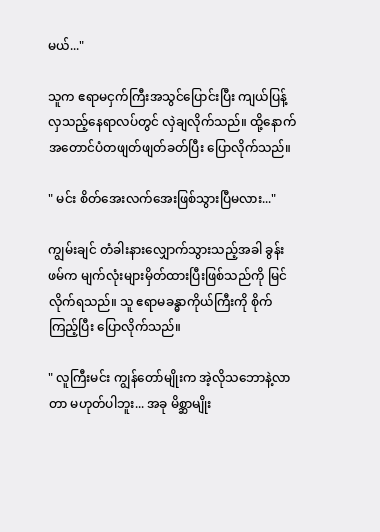မယ်..."

သူက ဧရာမငှက်ကြီးအသွင်ပြောင်းပြီး ကျယ်ပြန့်လှသည့်နေရာလပ်တွင် လှဲချလိုက်သည်။ ထို့နောက် အတောင်ပံတဖျတ်ဖျတ်ခတ်ပြီး ပြောလိုက်သည်။

" မင်း စိတ်အေးလက်အေးဖြစ်သွားပြီမလား..."

ကျွမ်းချင် တံခါးနားလျှောက်သွားသည့်အခါ ခွန်းဖမ်က မျက်လုံးများမှိတ်ထားပြီးဖြစ်သည်ကို မြင်လိုက်ရသည်။ သူ ဧရာမခန္ဓာကိုယ်ကြီးကို စိုက်ကြည့်ပြီး ပြောလိုက်သည်။

" လူကြီးမင်း ကျွန်တော်မျိုးက အဲ့လိုသဘောနဲ့လာတာ မဟုတ်ပါဘူး... အခု မိစ္ဆာမျိုး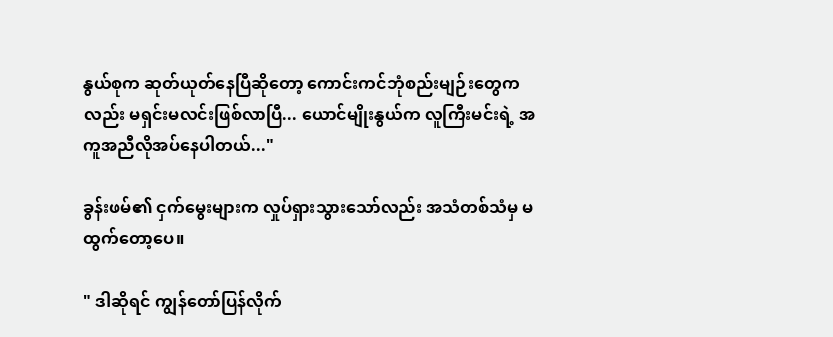နွယ်စုက ဆုတ်ယုတ်နေပြီဆိုတော့ ကောင်းကင်ဘုံစည်းမျဉ်းတွေကလည်း မရှင်းမလင်းဖြစ်လာပြီ... ယောင်မျိုးနွယ်က လူကြီးမင်းရဲ့ အကူအညီလိုအပ်နေပါတယ်..."

ခွန်းဖမ်၏ ငှက်မွေးများက လှုပ်ရှားသွားသော်လည်း အသံတစ်သံမှ မထွက်တော့ပေ။

" ဒါဆိုရင် ကျွန်တော်ပြန်လိုက်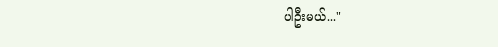ပါဦးမယ်..."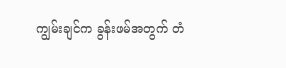ကျွမ်းချင်က ခွန်းဖမ်အတွက် တံ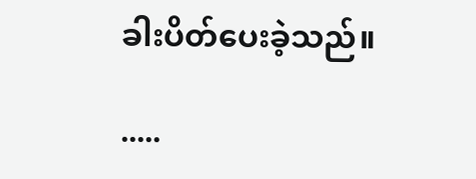ခါးပိတ်ပေးခဲ့သည်။

.....